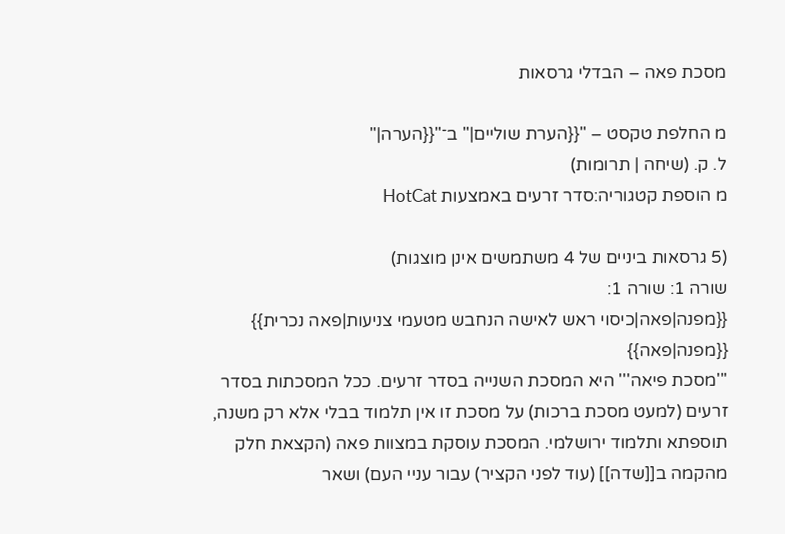מסכת פאה – הבדלי גרסאות

מ החלפת טקסט – "{{הערת שוליים|" ב־"{{הערה|"
ל. ק. (שיחה | תרומות)
מ הוספת קטגוריה:סדר זרעים באמצעות HotCat

(5 גרסאות ביניים של 4 משתמשים אינן מוצגות)
שורה 1: שורה 1:
{{מפנה|פאה|כיסוי ראש לאישה הנחבש מטעמי צניעות|פאה נכרית}}
{{מפנה|פאה}}
'''מסכת פיאה''' היא המסכת השנייה בסדר זרעים. ככל המסכתות בסדר זרעים (למעט מסכת ברכות) על מסכת זו אין תלמוד בבלי אלא רק משנה, תוספתא ותלמוד ירושלמי. המסכת עוסקת במצוות פאה (הקצאת חלק מהקמה ב[[שדה]] (עוד לפני הקציר) עבור עניי העם) ושאר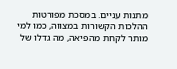מתנות עניים. במסכת מפורטות ההלכות הקשורות במצווה, כמו למי מותר לקחת מהפיאה, מה גדלו של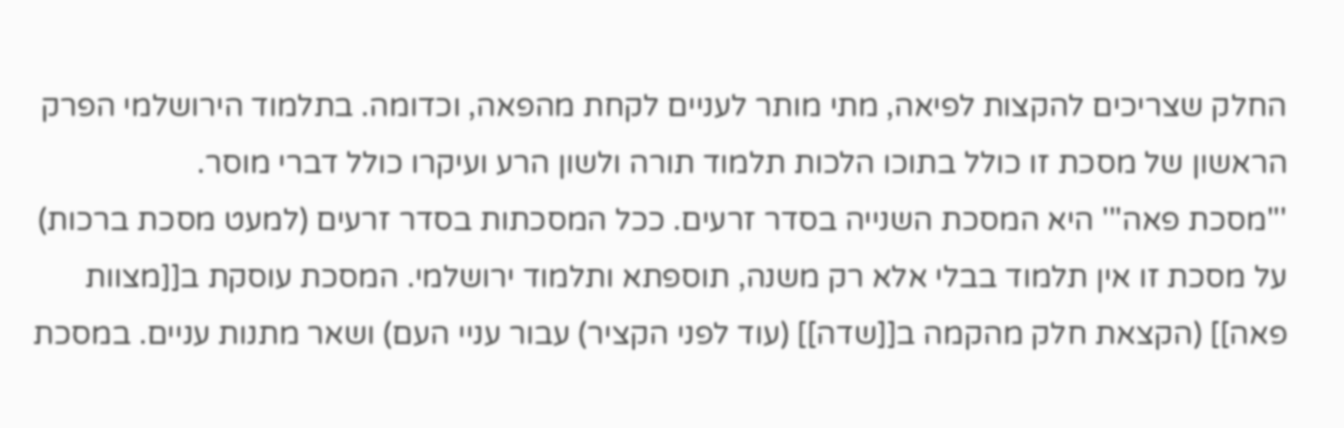החלק שצריכים להקצות לפיאה, מתי מותר לעניים לקחת מהפאה, וכדומה. בתלמוד הירושלמי הפרק הראשון של מסכת זו כולל בתוכו הלכות תלמוד תורה ולשון הרע ועיקרו כולל דברי מוסר.
'''מסכת פאה''' היא המסכת השנייה בסדר זרעים. ככל המסכתות בסדר זרעים (למעט מסכת ברכות) על מסכת זו אין תלמוד בבלי אלא רק משנה, תוספתא ותלמוד ירושלמי. המסכת עוסקת ב[[מצוות פאה]] (הקצאת חלק מהקמה ב[[שדה]] (עוד לפני הקציר) עבור עניי העם) ושאר מתנות עניים. במסכת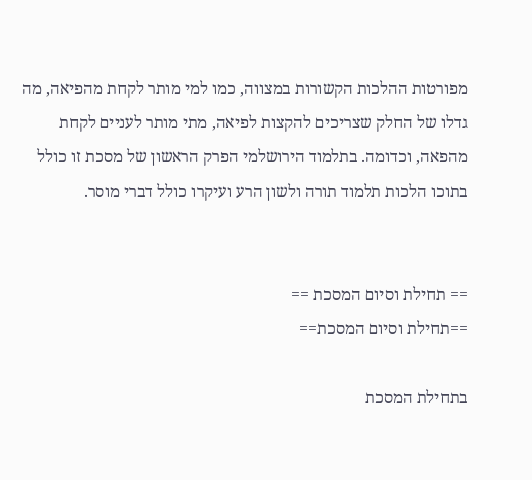מפורטות ההלכות הקשורות במצווה, כמו למי מותר לקחת מהפיאה, מה גדלו של החלק שצריכים להקצות לפיאה, מתי מותר לעניים לקחת מהפאה, וכדומה. בתלמוד הירושלמי הפרק הראשון של מסכת זו כולל בתוכו הלכות תלמוד תורה ולשון הרע ועיקרו כולל דברי מוסר.


== תחילת וסיום המסכת ==
==תחילת וסיום המסכת==

בתחילת המסכת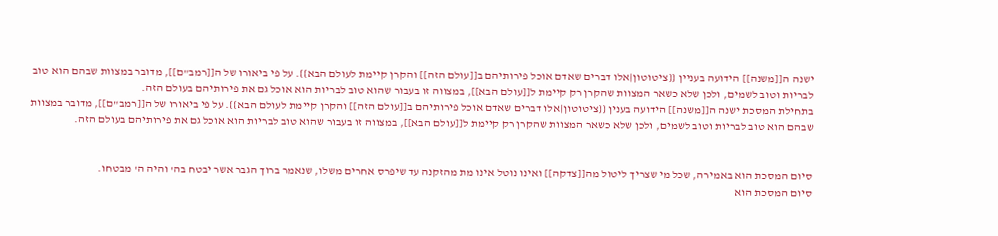ישנה ה[[משנה]] הידועה בעניין {{ציטוטון|אלו דברים שאדם אוכל פירותיהם ב[[עולם הזה]] והקרן קיימת לעולם הבא}}. על פי ביאורו של ה[[רמב"ם]], מדובר במצוות שבהם הוא טוב לבריות וטוב לשמים, ולכן שלא כשאר המצוות שהקרן רק קיימת ל[[עולם הבא]], במצווה זו בעבור שהוא טוב לבריות הוא אוכל גם את פירותיהם בעולם הזה.
בתחילת המסכת ישנה ה[[משנה]] הידועה בענין {{ציטוטון|אלו דברים שאדם אוכל פירותיהם ב[[עולם הזה]] והקרן קיימת לעולם הבא}}. על פי ביאורו של ה[[רמב"ם]], מדובר במצוות שבהם הוא טוב לבריות וטוב לשמים, ולכן שלא כשאר המצוות שהקרן רק קיימת ל[[עולם הבא]], במצווה זו בעבור שהוא טוב לבריות הוא אוכל גם את פירותיהם בעולם הזה.


סיום המסכת הוא באמירה, שכל מי שצריך ליטול מה[[צדקה]] ואינו נוטל אינו מת מהזקנה עד שיפרס אחרים משלו, שנאמר ברוך הגבר אשר יבטח בה' והיה ה' מבטחו.
סיום המסכת הוא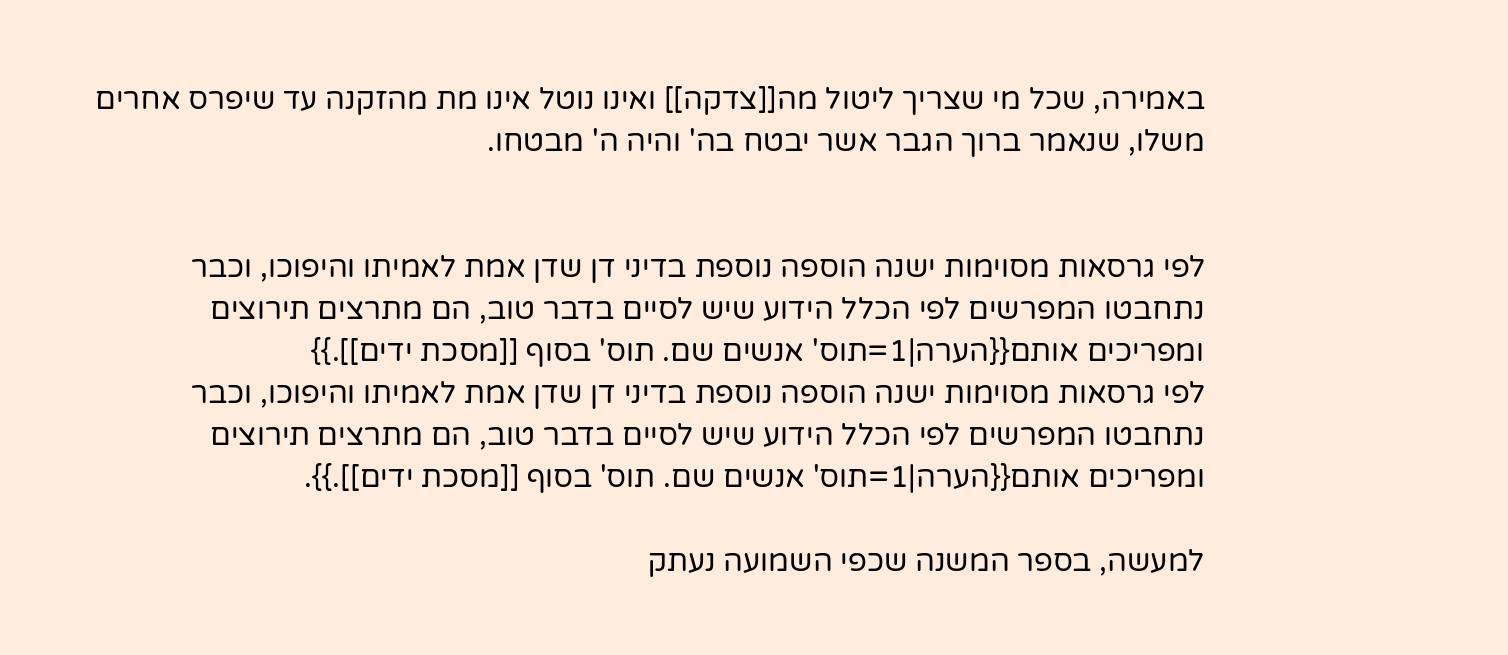באמירה, שכל מי שצריך ליטול מה[[צדקה]] ואינו נוטל אינו מת מהזקנה עד שיפרס אחרים משלו, שנאמר ברוך הגבר אשר יבטח בה' והיה ה' מבטחו.


לפי גרסאות מסוימות ישנה הוספה נוספת בדיני דן שדן אמת לאמיתו והיפוכו, וכבר נתחבטו המפרשים לפי הכלל הידוע שיש לסיים בדבר טוב, הם מתרצים תירוצים ומפריכים אותם{{הערה|1=תוס' אנשים שם. תוס' בסוף [[מסכת ידים]].}}
לפי גרסאות מסוימות ישנה הוספה נוספת בדיני דן שדן אמת לאמיתו והיפוכו, וכבר נתחבטו המפרשים לפי הכלל הידוע שיש לסיים בדבר טוב, הם מתרצים תירוצים ומפריכים אותם{{הערה|1=תוס' אנשים שם. תוס' בסוף [[מסכת ידים]].}}.

למעשה, בספר המשנה שכפי השמועה נעתק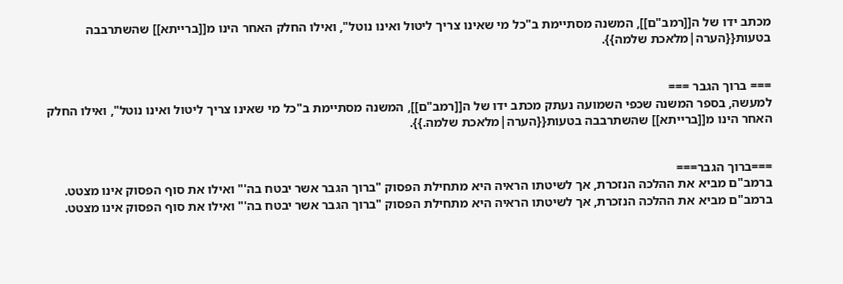מכתב ידו של ה[[רמב"ם]], המשנה מסתיימת ב"כל מי שאינו צריך ליטול ואינו נוטל", ואילו החלק האחר הינו מ[[ברייתא]] שהשתרבבה בטעות{{הערה|מלאכת שלמה}}.


=== ברוך הגבר ===
למעשה, בספר המשנה שכפי השמועה נעתק מכתב ידו של ה[[רמב"ם]], המשנה מסתיימת ב"כל מי שאינו צריך ליטול ואינו נוטל", ואילו החלק האחר הינו מ[[ברייתא]] שהשתרבבה בטעות{{הערה|מלאכת שלמה.}}.


===ברוך הגבר===
ברמב"ם מביא את ההלכה הנזכרת, אך לשיטתו הראיה היא מתחילת הפסוק "ברוך הגבר אשר יבטח בה'" ואילו את סוף הפסוק אינו מצטט.
ברמב"ם מביא את ההלכה הנזכרת, אך לשיטתו הראיה היא מתחילת הפסוק "ברוך הגבר אשר יבטח בה'" ואילו את סוף הפסוק אינו מצטט.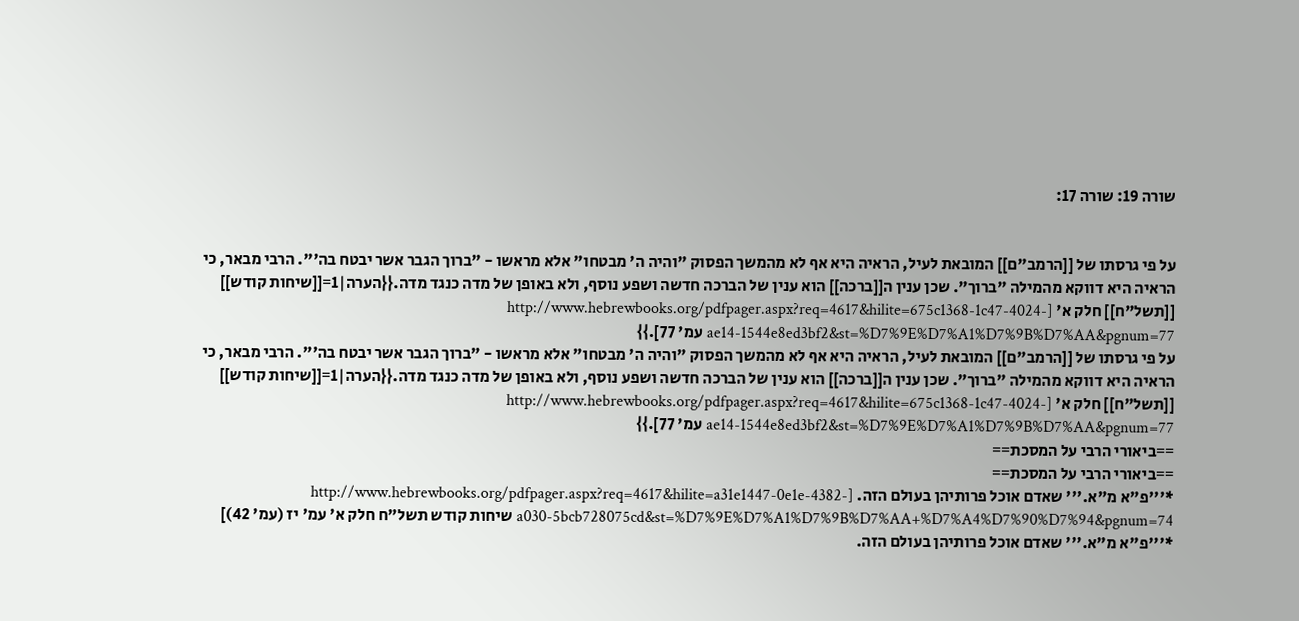שורה 19: שורה 17:


על פי גרסתו של [[הרמב"ם]] המובאת לעיל, הראיה היא אף לא מהמשך הפסוק "והיה ה' מבטחו" אלא מראשו - "ברוך הגבר אשר יבטח בה'". הרבי מבאר, כי הראיה היא דווקא מהמילה "ברוך". שכן ענין ה[[ברכה]] הוא ענין של הברכה חדשה ושפע נוסף, ולא באופן של מדה כנגד מדה.{{הערה|1=[[שיחות קודש]] [[תשל"ח]] חלק א' [http://www.hebrewbooks.org/pdfpager.aspx?req=4617&hilite=675c1368-1c47-4024-ae14-1544e8ed3bf2&st=%D7%9E%D7%A1%D7%9B%D7%AA&pgnum=77 עמ' 77].}}
על פי גרסתו של [[הרמב"ם]] המובאת לעיל, הראיה היא אף לא מהמשך הפסוק "והיה ה' מבטחו" אלא מראשו - "ברוך הגבר אשר יבטח בה'". הרבי מבאר, כי הראיה היא דווקא מהמילה "ברוך". שכן ענין ה[[ברכה]] הוא ענין של הברכה חדשה ושפע נוסף, ולא באופן של מדה כנגד מדה.{{הערה|1=[[שיחות קודש]] [[תשל"ח]] חלק א' [http://www.hebrewbooks.org/pdfpager.aspx?req=4617&hilite=675c1368-1c47-4024-ae14-1544e8ed3bf2&st=%D7%9E%D7%A1%D7%9B%D7%AA&pgnum=77 עמ' 77].}}
==ביאורי הרבי על המסכת==
==ביאורי הרבי על המסכת==
*'''פ"א מ"א.''' שאדם אוכל פרותיהן בעולם הזה. [http://www.hebrewbooks.org/pdfpager.aspx?req=4617&hilite=a31e1447-0e1e-4382-a030-5bcb728075cd&st=%D7%9E%D7%A1%D7%9B%D7%AA+%D7%A4%D7%90%D7%94&pgnum=74 שיחות קודש תשל"ח חלק א' עמ' יז (עמ' 42)]
*'''פ"א מ"א.''' שאדם אוכל פרותיהן בעולם הזה.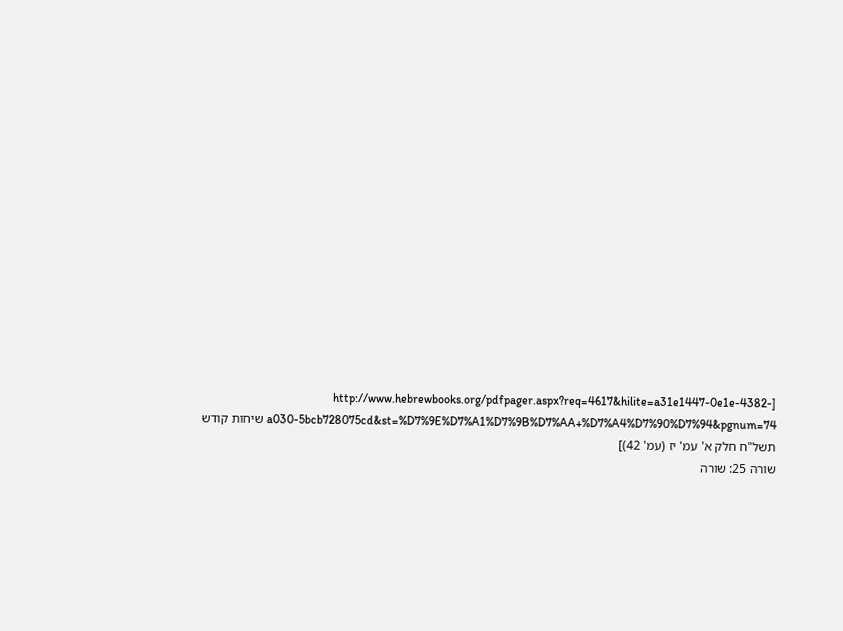[http://www.hebrewbooks.org/pdfpager.aspx?req=4617&hilite=a31e1447-0e1e-4382-a030-5bcb728075cd&st=%D7%9E%D7%A1%D7%9B%D7%AA+%D7%A4%D7%90%D7%94&pgnum=74 שיחות קודש תשל"ח חלק א' עמ' יז (עמ' 42)]
שורה 25: שורה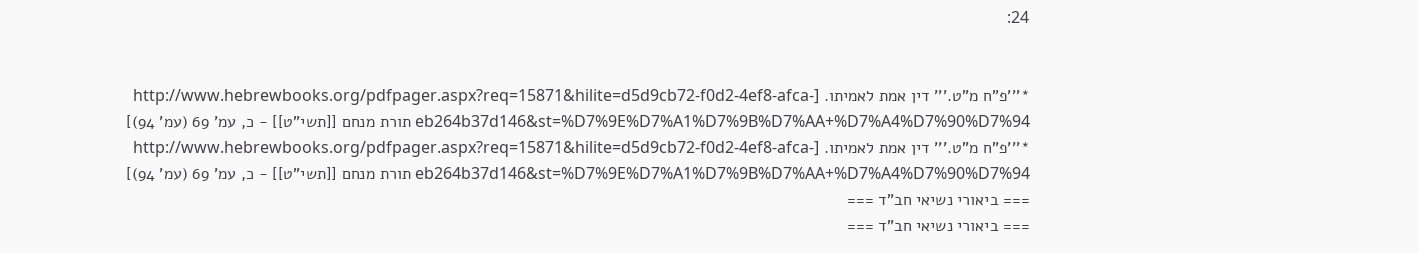24:


*'''פ"ח מ"ט.''' דין אמת לאמיתו. [http://www.hebrewbooks.org/pdfpager.aspx?req=15871&hilite=d5d9cb72-f0d2-4ef8-afca-eb264b37d146&st=%D7%9E%D7%A1%D7%9B%D7%AA+%D7%A4%D7%90%D7%94 תורת מנחם [[תשי"ט]] - כ, עמ' 69 (עמ' 94)]
*'''פ"ח מ"ט.''' דין אמת לאמיתו. [http://www.hebrewbooks.org/pdfpager.aspx?req=15871&hilite=d5d9cb72-f0d2-4ef8-afca-eb264b37d146&st=%D7%9E%D7%A1%D7%9B%D7%AA+%D7%A4%D7%90%D7%94 תורת מנחם [[תשי"ט]] - כ, עמ' 69 (עמ' 94)]
=== ביאורי נשיאי חב"ד ===
=== ביאורי נשיאי חב"ד ===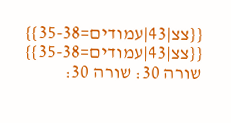{{צצ|43|עמודים=35-38}}
{{צצ|43|עמודים=35-38}}
שורה 30: שורה 30: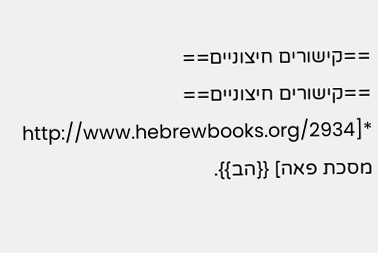==קישורים חיצוניים==
==קישורים חיצוניים==
*[http://www.hebrewbooks.org/2934 מסכת פאה] {{הב}}.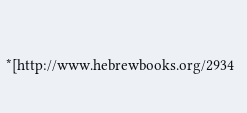*[http://www.hebrewbooks.org/2934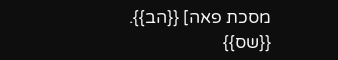מסכת פאה] {{הב}}.
{{שס}}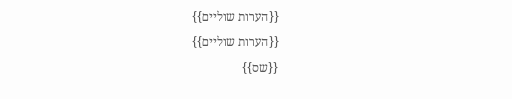{{הערות שוליים}}
{{הערות שוליים}}
{{שס}}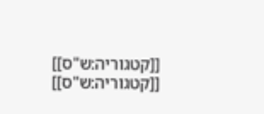[[קטגוריה:ש"ס]]
[[קטגוריה:ש"ס]]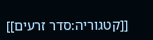[[קטגוריה:סדר זרעים]]